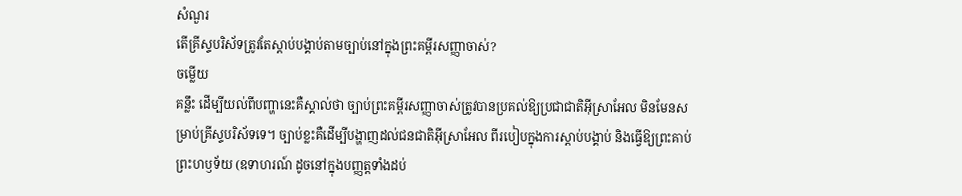សំណួរ
តើគ្រីស្ទបរិស័ទត្រូវតែស្តាប់បង្គាប់តាមច្បាប់នៅក្នុងព្រះគម្ពីរសញ្ញាចាស់?
ចម្លើយ
គន្លឹះ ដើម្បីយល់ពីបញ្ហានេះគឺស្គាល់ថា ច្បាប់ព្រះគម្ពីរសញ្ញាចាស់ត្រូវបានប្រគល់ឱ្យប្រជាជាតិអ៊ីស្រាអែល មិនមែនសម្រាប់គ្រីស្ទបរិស័ទទេ។ ច្បាប់ខ្លះគឺដើម្បីបង្ហាញដល់ជនជាតិអ៊ីស្រាអែល ពីរបៀបក្នុងការស្តាប់បង្គាប់ និងធ្វើឱ្យព្រះគាប់ព្រះហឫទ័យ (ឧទាហរណ៍ ដូចនៅក្នុងបញ្ញត្តទាំងដប់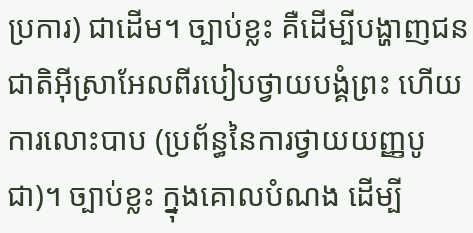ប្រការ) ជាដើម។ ច្បាប់ខ្លះ គឺដើម្បីបង្ហាញជនជាតិអ៊ីស្រាអែលពីរបៀបថ្វាយបង្គំព្រះ ហើយការលោះបាប (ប្រព័ន្ធនៃការថ្វាយយញ្ញបូជា)។ ច្បាប់ខ្លះ ក្នុងគោលបំណង ដើម្បី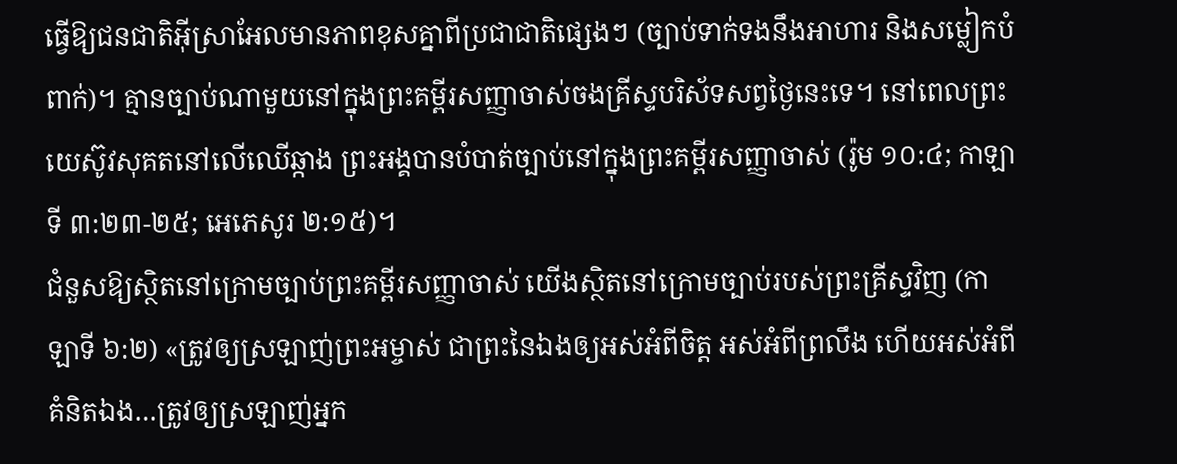ធ្វើឱ្យជនជាតិអ៊ីស្រាអែលមានភាពខុសគ្នាពីប្រជាជាតិផ្សេងៗ (ច្បាប់ទាក់ទងនឹងអាហារ និងសម្លៀកបំពាក់)។ គ្មានច្បាប់ណាមួយនៅក្នុងព្រះគម្ពីរសញ្ញាចាស់ចងគ្រីស្ទបរិស័ទសព្វថ្ងៃនេះទេ។ នៅពេលព្រះយេស៊ូវសុគតនៅលើឈើឆ្កាង ព្រះអង្គបានបំបាត់ច្បាប់នៅក្នុងព្រះគម្ពីរសញ្ញាចាស់ (រ៉ូម ១០:៤; កាឡាទី ៣:២៣-២៥; អេភេសូរ ២:១៥)។
ជំនួសឱ្យស្ថិតនៅក្រោមច្បាប់ព្រះគម្ពីរសញ្ញាចាស់ យើងស្ថិតនៅក្រោមច្បាប់របស់ព្រះគ្រីស្ទវិញ (កាឡាទី ៦:២) «ត្រូវឲ្យស្រឡាញ់ព្រះអម្ចាស់ ជាព្រះនៃឯងឲ្យអស់អំពីចិត្ត អស់អំពីព្រលឹង ហើយអស់អំពីគំនិតឯង…ត្រូវឲ្យស្រឡាញ់អ្នក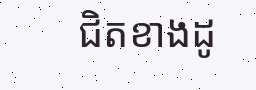ជិតខាងដូ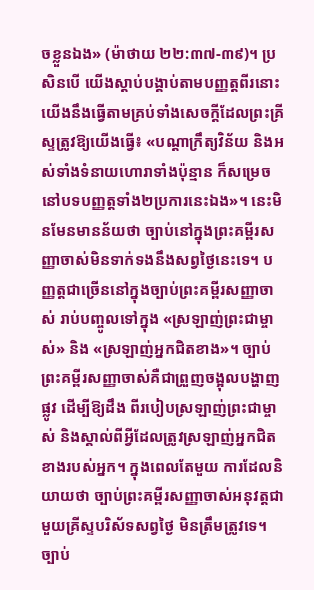ចខ្លួនឯង» (ម៉ាថាយ ២២:៣៧-៣៩)។ ប្រសិនបើ យើងស្តាប់បង្គាប់តាមបញ្ញត្តពីរនោះ យើងនឹងធ្វើតាមគ្រប់ទាំងសេចក្តីដែលព្រះគ្រីស្ទត្រូវឱ្យយើងធ្វើ៖ «បណ្តាក្រឹត្យវិន័យ និងអស់ទាំងទំនាយហោរាទាំងប៉ុន្មាន ក៏សម្រេចនៅបទបញ្ញត្តទាំង២ប្រការនេះឯង»។ នេះមិនមែនមានន័យថា ច្បាប់នៅក្នុងព្រះគម្ពីរសញ្ញាចាស់មិនទាក់ទងនឹងសព្វថ្ងៃនេះទេ។ បញ្ញត្តជាច្រើននៅក្នុងច្បាប់ព្រះគម្ពីរសញ្ញាចាស់ រាប់បញ្ចូលទៅក្នុង «ស្រឡាញ់ព្រះជាម្ចាស់» និង «ស្រឡាញ់អ្នកជិតខាង»។ ច្បាប់ព្រះគម្ពីរសញ្ញាចាស់គឺជាព្រួញចង្អុលបង្ហាញផ្លូវ ដើម្បីឱ្យដឹង ពីរបៀបស្រឡាញ់ព្រះជាម្ចាស់ និងស្គាល់ពីអ្វីដែលត្រូវស្រឡាញ់អ្នកជិតខាងរបស់អ្នក។ ក្នុងពេលតែមួយ ការដែលនិយាយថា ច្បាប់ព្រះគម្ពីរសញ្ញាចាស់អនុវត្តជាមួយគ្រីស្ទបរិស័ទសព្វថ្ងៃ មិនត្រឹមត្រូវទេ។ ច្បាប់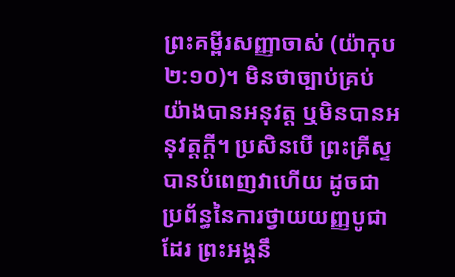ព្រះគម្ពីរសញ្ញាចាស់ (យ៉ាកុប ២:១០)។ មិនថាច្បាប់គ្រប់យ៉ាងបានអនុវត្ត ឬមិនបានអនុវត្តក្តី។ ប្រសិនបើ ព្រះគ្រីស្ទបានបំពេញវាហើយ ដូចជាប្រព័ន្ធនៃការថ្វាយយញ្ញបូជាដែរ ព្រះអង្គនឹ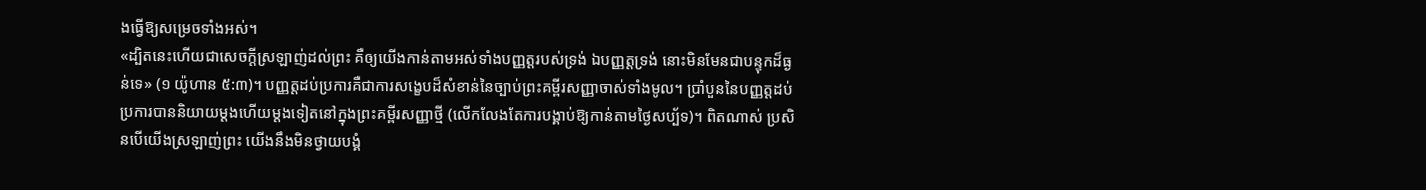ងធ្វើឱ្យសម្រេចទាំងអស់។
«ដ្បិតនេះហើយជាសេចក្ដីស្រឡាញ់ដល់ព្រះ គឺឲ្យយើងកាន់តាមអស់ទាំងបញ្ញត្តរបស់ទ្រង់ ឯបញ្ញត្តទ្រង់ នោះមិនមែនជាបន្ទុកដ៏ធ្ងន់ទេ» (១ យ៉ូហាន ៥:៣)។ បញ្ញត្តដប់ប្រការគឺជាការសង្ខេបដ៏សំខាន់នៃច្បាប់ព្រះគម្ពីរសញ្ញាចាស់ទាំងមូល។ ប្រាំបួននៃបញ្ញត្តដប់ប្រការបាននិយាយម្តងហើយម្ដងទៀតនៅក្នុងព្រះគម្ពីរសញ្ញាថ្មី (លើកលែងតែការបង្គាប់ឱ្យកាន់តាមថ្ងៃសប្ប័ទ)។ ពិតណាស់ ប្រសិនបើយើងស្រឡាញ់ព្រះ យើងនឹងមិនថ្វាយបង្គំ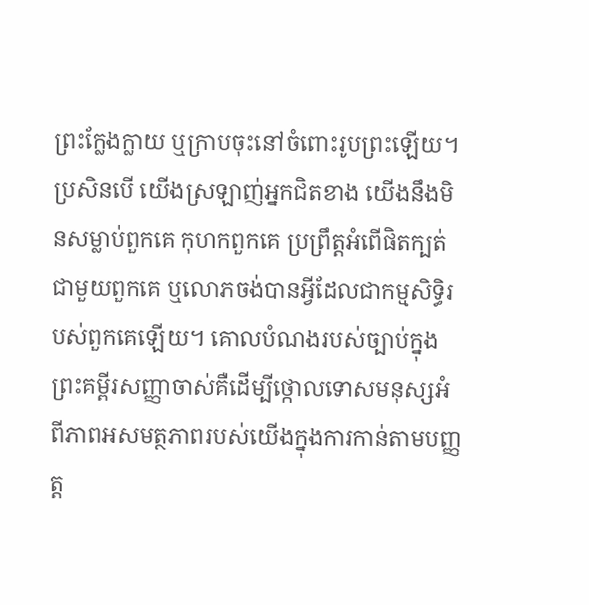ព្រះក្លែងក្លាយ ឬក្រាបចុះនៅចំពោះរូបព្រះឡើយ។ ប្រសិនបើ យើងស្រឡាញ់អ្នកជិតខាង យើងនឹងមិនសម្លាប់ពួកគេ កុហកពួកគេ ប្រព្រឹត្តអំពើផិតក្បត់ជាមួយពួកគេ ឬលោភចង់បានអ្វីដែលជាកម្មសិទ្ធិរបស់ពួកគេឡើយ។ គោលបំណងរបស់ច្បាប់ក្នុងព្រះគម្ពីរសញ្ញាចាស់គឺដើម្បីថ្កោលទោសមនុស្សអំពីភាពអសមត្ថភាពរបស់យើងក្នុងការកាន់តាមបញ្ញត្ត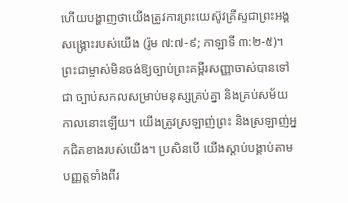ហើយបង្ហាញថាយើងត្រូវការព្រះយេស៊ូវគ្រីស្ទជាព្រះអង្គសង្គ្រោះរបស់យើង (រ៉ូម ៧:៧-៩; កាឡាទី ៣:២-៥)។ ព្រះជាម្ចាស់មិនចង់ឱ្យច្បាប់ព្រះគម្ពីរសញ្ញាចាស់បានទៅជា ច្បាប់សកលសម្រាប់មនុស្សគ្រប់គ្នា និងគ្រប់សម័យកាលនោះឡើយ។ យើងត្រូវស្រឡាញ់ព្រះ និងស្រឡាញ់អ្នកជិតខាងរបស់យើង។ ប្រសិនបើ យើងស្តាប់បង្គាប់តាមបញ្ញត្តទាំងពីរ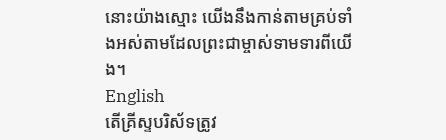នោះយ៉ាងស្មោះ យើងនឹងកាន់តាមគ្រប់ទាំងអស់តាមដែលព្រះជាម្ចាស់ទាមទារពីយើង។
English
តើគ្រីស្ទបរិស័ទត្រូវ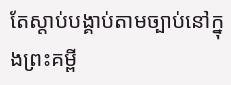តែស្តាប់បង្គាប់តាមច្បាប់នៅក្នុងព្រះគម្ពី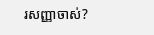រសញ្ញាចាស់?